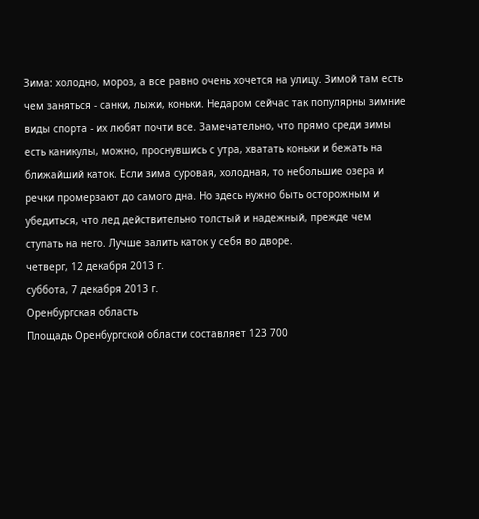Зима: холодно, мороз, а все равно очень хочется на улицу. Зимой там есть чем заняться - санки, лыжи, коньки. Недаром сейчас так популярны зимние виды спорта - их любят почти все. Замечательно, что прямо среди зимы есть каникулы, можно, проснувшись с утра, хватать коньки и бежать на ближайший каток. Если зима суровая, холодная, то небольшие озера и речки промерзают до самого дна. Но здесь нужно быть осторожным и убедиться, что лед действительно толстый и надежный, прежде чем ступать на него. Лучше залить каток у себя во дворе.
четверг, 12 декабря 2013 г.
суббота, 7 декабря 2013 г.
Оренбургская область
Площадь Оренбургской области составляет 123 700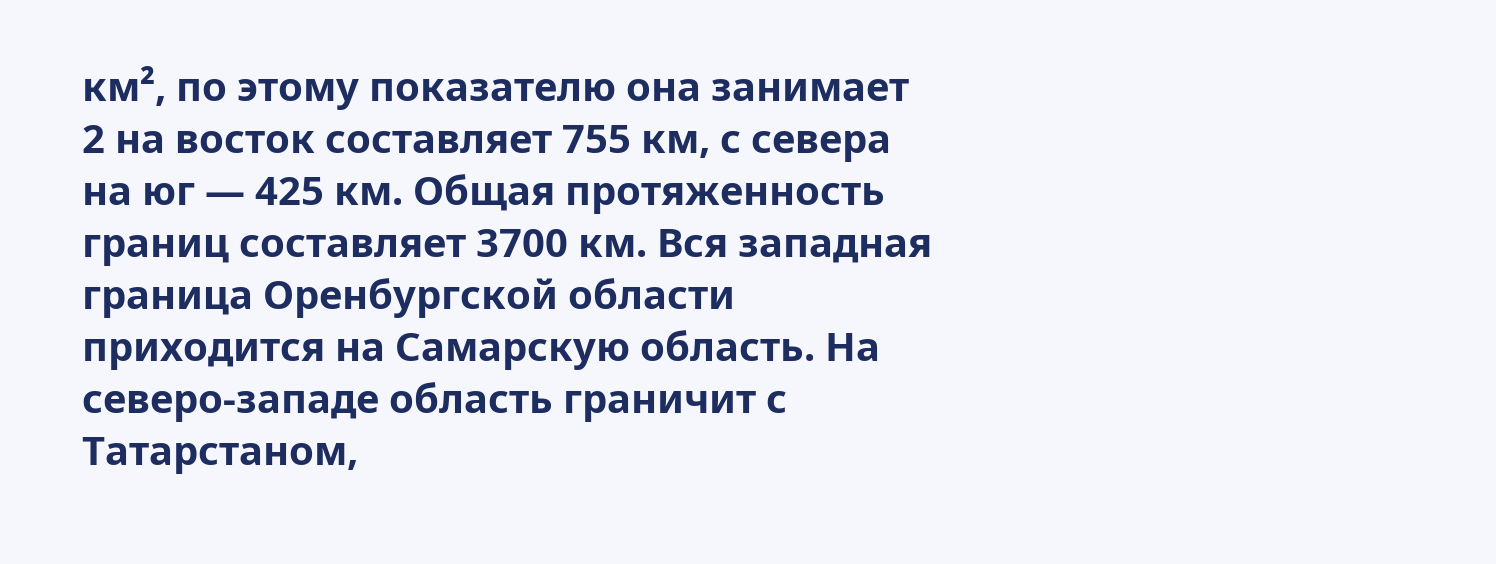км², по этому показателю она занимает 2 на восток составляет 755 км, с севера на юг — 425 км. Общая протяженность границ составляет 3700 км. Вся западная граница Оренбургской области приходится на Самарскую область. На северо-западе область граничит с Татарстаном,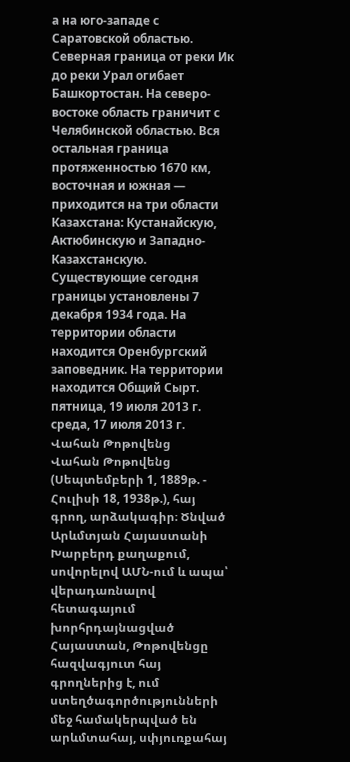а на юго-западе с Саратовской областью. Северная граница от реки Ик до реки Урал огибает Башкортостан. На северо-востоке область граничит с Челябинской областью. Вся остальная граница протяженностью 1670 км, восточная и южная — приходится на три области Казахстана: Кустанайскую, Актюбинскую и Западно-Казахстанскую. Существующие сегодня границы установлены 7 декабря 1934 года. На территории области находится Оренбургский заповедник. На территории находится Общий Сырт.
пятница, 19 июля 2013 г.
среда, 17 июля 2013 г.
Վահան Թոթովենց
Վահան Թոթովենց (Սեպտեմբերի 1, 1889թ. - Հուլիսի 18, 1938թ.), հայ գրող, արձակագիր։ Ծնված Արևմտյան Հայաստանի Խարբերդ քաղաքում, սովորելով ԱՄՆ-ում և ապա՝ վերադառնալով հետագայում խորհրդայնացված Հայաստան, Թոթովենցը հազվագյուտ հայ գրողներից է, ում ստեղծագործությունների մեջ համակերպված են արևմտահայ, սփյուռքահայ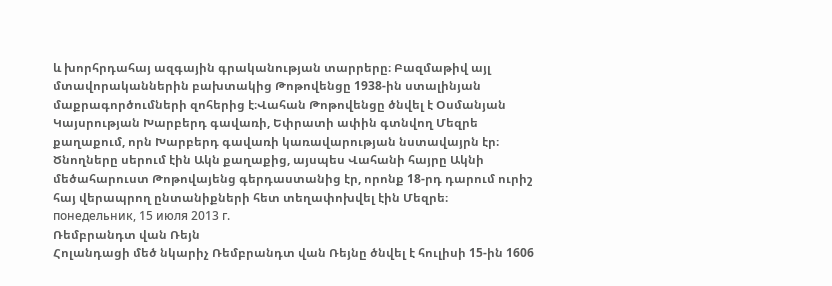և խորհրդահայ ազգային գրականության տարրերը։ Բազմաթիվ այլ մտավորականներին բախտակից Թոթովենցը 1938-ին ստալինյան մաքրագործումների զոհերից է։Վահան Թոթովենցը ծնվել է Օսմանյան Կայսրության Խարբերդ գավառի, Եփրատի ափին գտնվող Մեզրե քաղաքում, որն Խարբերդ գավառի կառավարության նստավայրն էր։ Ծնողները սերում էին Ակն քաղաքից, այսպես Վահանի հայրը Ակնի մեծահարուստ Թոթովայենց գերդաստանից էր, որոնք 18-րդ դարում ուրիշ հայ վերապրող ընտանիքների հետ տեղափոխվել էին Մեզրե։
понедельник, 15 июля 2013 г.
Ռեմբրանդտ վան Ռեյն
Հոլանդացի մեծ նկարիչ Ռեմբրանդտ վան Ռեյնը ծնվել է հուլիսի 15-ին 1606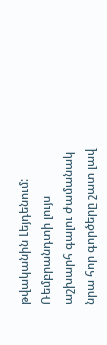թվականին Լեյդենում: Ռեմբրանդտի լույս աշխարհ գալու ժամանակ նրա հոր գործերը շատ լավ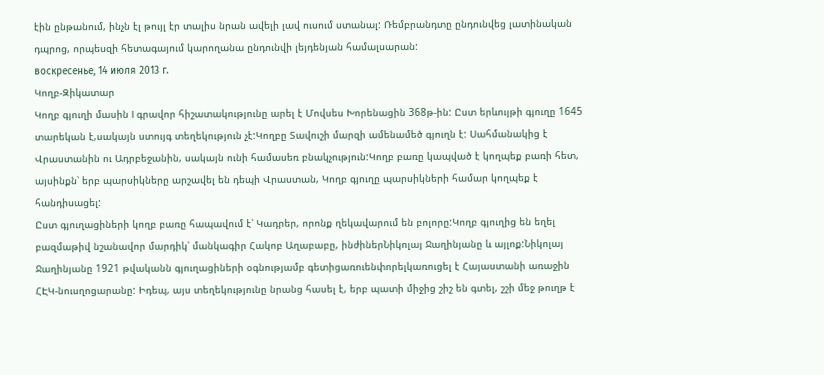էին ընթանում, ինչն էլ թույլ էր տալիս նրան ավելի լավ ուսում ստանալ: Ռեմբրանդտը ընդունվեց լատինական դպրոց, որպեսզի հետագայում կարողանա ընդունվի լեյդենյան համալսարան:
воскресенье, 14 июля 2013 г.
Կողբ-Զիկատար
Կողբ գյուղի մասին I գրավոր հիշատակությունը արել է Մովսես Խորենացին 368թ-ին: Ըստ երևույթի գյուղը 1645 տարեկան է,սակայն ստույգ տեղեկություն չէ:Կողբը Տավուշի մարզի ամենամեծ գյուղն է: Սահմանակից է Վրաստանին ու Ադրբեջանին, սակայն ունի համասեռ բնակչություն:Կողբ բառը կապված է կողպեք բառի հետ, այսինքն՝ երբ պարսիկները արշավել են դեպի Վրաստան, Կողբ գյուղը պարսիկների համար կողպեք է հանդիսացել:
Ըստ գյուղացիների կողբ բառը հապավում է՝ Կադրեր, որոնք ղեկավարում են բոլորը:Կողբ գյուղից են եղել բազմաթիվ նշանավոր մարդիկ՝ մանկագիր Հակոբ Աղաբաբը, ինժիներՆիկոլայ Ջաղինյանը և այլոք:Նիկոլայ Ջաղինյանը 1921 թվականն գյուղացիների օգնությամբ գետիցառուենփորելկառուցել է Հայաստանի առաջին ՀԷԿ-նուսղոցարանը: Իդեպ, այս տեղեկությունը նրանց հասել է, երբ պատի միջից շիշ են գտել, շշի մեջ թուղթ է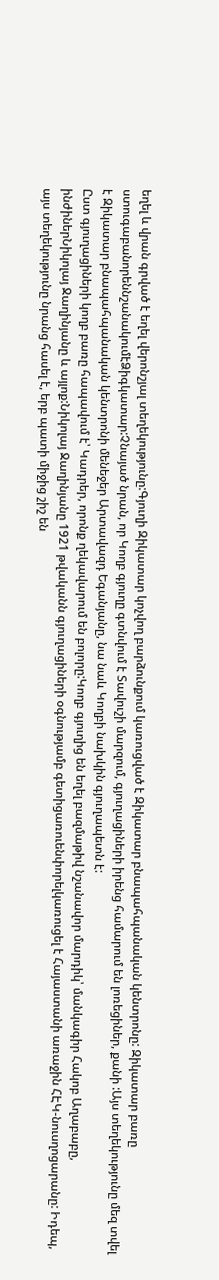եղել և վրան գրված է եղել վերոնշյալ տեղեկությունը:Գյուղի Զիկատար կոչվող բարձունքում կառուցված է Զիկատար բնապահպանական կենտրոնը: Զիկատար բառը ստուգաբանորեննշանակումէՁիգկատար:Չնայած նրան, որ Կողբ գյուղը գտնվում է Տավուշի մարզում, գյուղացիների իրենց համարում են լոռեցիներ, քանի :Այս տեղեկությունը մեզ տվել է Զիկատար բնապահպանական կենտրոնի մենեջեր Արտավազդ Եգանյանը, նա նաև Կողբի նախկին գյուղապետն է:
Ըստ գյուղացիների կողբ բառը հապավում է՝ Կադրեր, որոնք ղեկավարում են բոլորը:Կողբ գյուղից են եղել բազմաթիվ նշանավոր մարդիկ՝ մանկագիր Հակոբ Աղաբաբը, ինժիներՆիկոլայ Ջաղինյանը և այլոք:Նիկոլայ Ջաղինյանը 1921 թվականն գյուղացիների օգնությամբ գետիցառուենփորելկառուցել է Հայաստանի առաջին ՀԷԿ-նուսղոցարանը: Իդեպ, այս տեղեկությունը նրանց հասել է, երբ պատի միջից շիշ են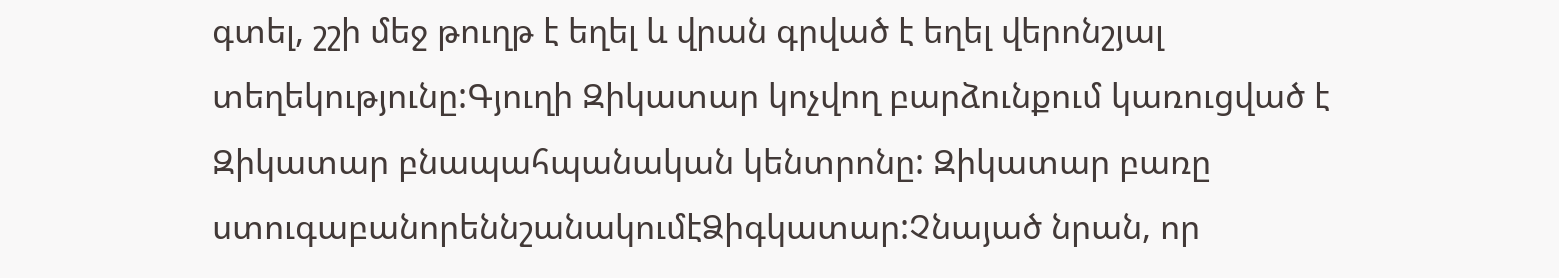գտել, շշի մեջ թուղթ է եղել և վրան գրված է եղել վերոնշյալ տեղեկությունը:Գյուղի Զիկատար կոչվող բարձունքում կառուցված է Զիկատար բնապահպանական կենտրոնը: Զիկատար բառը ստուգաբանորեննշանակումէՁիգկատար:Չնայած նրան, որ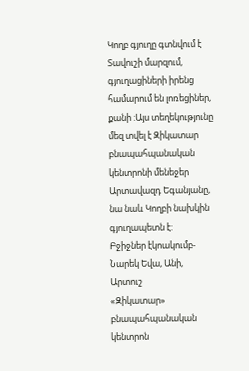Կողբ գյուղը գտնվում է Տավուշի մարզում, գյուղացիների իրենց համարում են լոռեցիներ, քանի :Այս տեղեկությունը մեզ տվել է Զիկատար բնապահպանական կենտրոնի մենեջեր Արտավազդ Եգանյանը, նա նաև Կողբի նախկին գյուղապետն է:
Բջիջներ էկոակումբ-Նարեկ Եվա, Անի, Արտուշ
«Զիկատար» բնապահպանական կենտրոն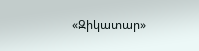«Զիկատար»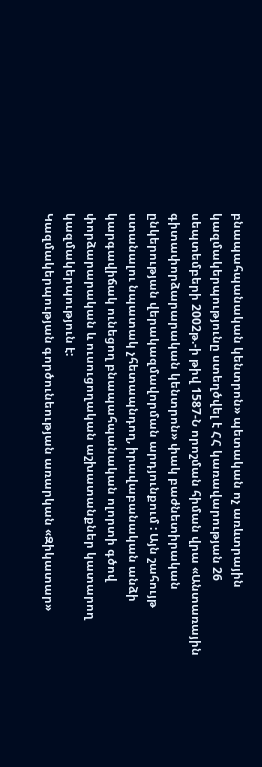բնապահպանական կենտրոն» պետական ոչ առևտրային կազմակերպությունը ստեղծվել է ՀՀ կառավարության 26 սեպտեմբերի 2002թ.-ի թիվ 1587-Ն որոշման հիման վրա «Անտառային գիտափորձարարական կենտրոն» փակ բաժնետիրական ընկերության վերակազմավորման արդյունքում : Այն շահույթ ստանալու նպատակ չհետապնդող, իրավաբանական անձի կարգավիճակ ունեցող բնապահպանական ոլորտի գծով փորձարարական և ուսուցողական աշխատանքներ կատարող կազմակերպություն է:
Կազմակերպության գործունեության առարկան «Զիկատար»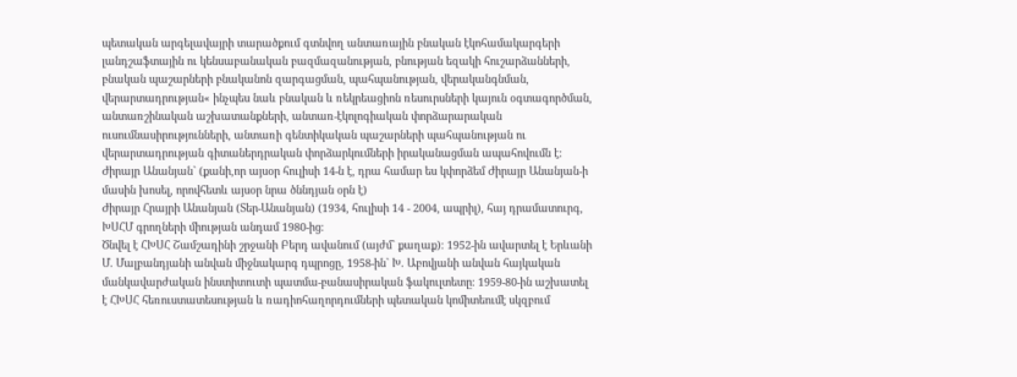պետական արգելավայրի տարածքում գտնվող անտառային բնական էկոհամակարգերի լանդշաֆտային ու կենսաբանական բազմազանության, բնության եզակի հուշարձանների, բնական պաշարների բնականոն զարգացման, պահպանության, վերականգնման, վերարտադրության« ինչպես նաև բնական և ռեկրեացիոն ռեսուրսների կայուն օգտագործման, անտառշինական աշխատանքների, անտառ-էկոլոգիական փորձարարական ուսումնասիրությունների, անտառի գենտիկական պաշարների պահպանության ու վերարտադրության գիտաներդրական փորձարկումների իրականացման ապահովումն է:
Ժիրայր Անանյան` (քանի,որ այսօր հուլիսի 14-ն է, դրա համար ես կփորձեմ Ժիրայր Անանյան-ի մասին խոսել, որովհետև այսօր նրա ծննդյան օրն է)
Ժիրայր Հրայրի Անանյան (Տեր-Անանյան) (1934, հուլիսի 14 - 2004, ապրիլ), հայ դրամատուրգ, ԽՍՀՄ գրողների միության անդամ 1980-ից։
Ծնվել է ՀԽՍՀ Շամշադինի շրջանի Բերդ ավանում (այժմ` քաղաք)։ 1952-ին ավարտել է Երևանի Մ. Մալբանդյանի անվան միջնակարգ դպրոցը, 1958-ին` Խ. Աբովյանի անվան հայկական մանկավարժական ինստիտուտի պատմա-բանասիրական ֆակուլտետը։ 1959-80-ին աշխատել է ՀԽՍՀ հեռուստատեսության և ռադիոհաղորդումների պետական կոմիտեումէ սկզբում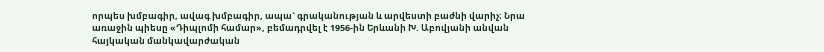որպես խմբագիր, ավագ խմբագիր, ապա` գրականության և արվեստի բաժնի վարիչ։ Նրա առաջին պիեսը «Դիպլոմի համար», բեմադրվել է 1956-ին Երևանի Խ. Աբովյանի անվան հայկական մանկավարժական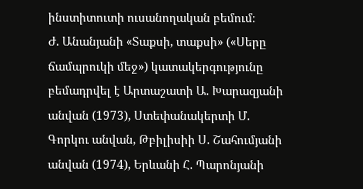ինստիտուտի ուսանողական բեմում։
Ժ. Անանյանի «Տաքսի, տաքսի» («Սերը ճամպրուկի մեջ») կատակերգությունը բեմադրվել է Արտաշատի Ա. Խարազյանի անվան (1973), Ստեփանակերտի Մ. Գորկու անվան, Թբիլիսիի Ս. Շահումյանի անվան (1974), Երևանի Հ. Պարոնյանի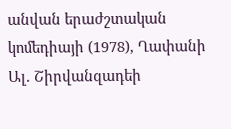անվան երաժշտական կոմեդիայի (1978), Ղափանի Ալ. Շիրվանզադեի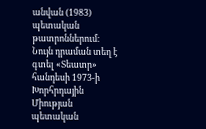անվան (1983) պետական թատրոններում։ Նույն դրաման տեղ է գտել «Տեատր» հանդեսի 1973-ի Խորհրդային Միության պետական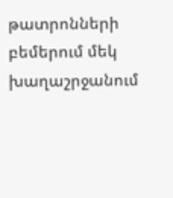թատրոնների բեմերում մեկ խաղաշրջանում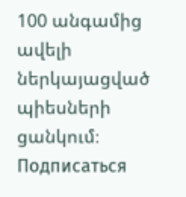100 անգամից ավելի ներկայացված պիեսների ցանկում։
Подписаться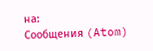на:
Сообщения (Atom)